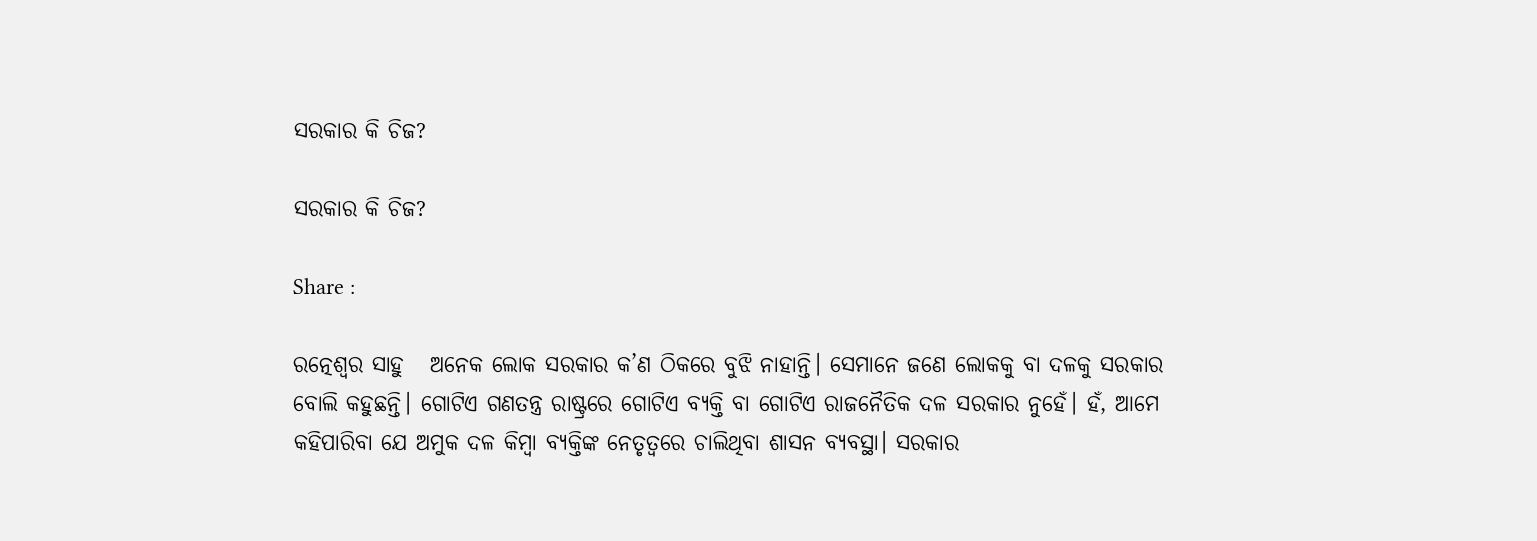ସରକାର କି ଚିଜ?

ସରକାର କି ଚିଜ?

Share :

ରତ୍ନେଶ୍ବର ସାହୁ   ଅନେକ ଲୋକ ସରକାର କ’ଣ ଠିକରେ ବୁଝି ନାହାନ୍ତି। ସେମାନେ ଜଣେ ଲୋକକୁ ବା ଦଳକୁ ସରକାର ବୋଲି କହୁଛନ୍ତି। ଗୋଟିଏ ଗଣତନ୍ତ୍ର ରାଷ୍ଟ୍ରରେ ଗୋଟିଏ ବ୍ୟକ୍ତି ବା ଗୋଟିଏ ରାଜନୈତିକ ଦଳ ସରକାର ନୁହେଁ। ହଁ, ଆମେ କହିପାରିବା ଯେ ଅମୁକ ଦଳ କିମ୍ବା ବ୍ୟକ୍ତିଙ୍କ ନେତୃତ୍ବରେ ଚାଲିଥିବା ଶାସନ ବ୍ୟବସ୍ଥା। ସରକାର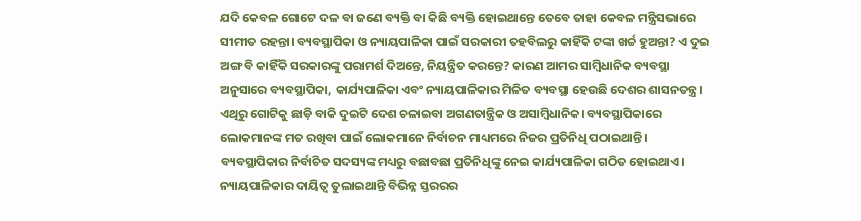ଯଦି କେବଳ ଗୋଟେ ଦଳ ବା ଜଣେ ବ୍ୟକ୍ତି ବା କିଛି ବ୍ୟକ୍ତି ହୋଇଥାନ୍ତେ ତେବେ ତାହା କେବଳ ମନ୍ତ୍ରିସଭାରେ ସୀମୀତ ରହନ୍ତା। ବ୍ୟବସ୍ଥାପିକା ଓ ନ୍ୟାୟପାଳିକା ପାଇଁ ସରକାରୀ ତହବିଲରୁ କାହିଁକି ଟଙ୍କା ଖର୍ଚ୍ଚ ହୁଅନ୍ତା? ଏ ଦୁଇ ଅଙ୍ଗ ବି କାହିଁକି ସରକାରଙ୍କୁ ପରାମର୍ଶ ଦିଅନ୍ତେ, ନିୟନ୍ତ୍ରିତ କରନ୍ତେ? କାରଣ ଆମର ସାମ୍ବିଧାନିକ ବ୍ୟବସ୍ଥା ଅନୁସାରେ ବ୍ୟବସ୍ଥାପିକା, କାର୍ଯ୍ୟପାଳିକା ଏବଂ ନ୍ୟାୟପାଳିକାର ମିଳିତ ବ୍ୟବସ୍ଥା ହେଉଛି ଦେଶର ଶାସନତନ୍ତ୍ର। ଏଥିରୁ ଗୋଟିକୁ ଛାଡ଼ି ବାକି ଦୁଇଟି ଦେଶ ଚଳାଇବା ଅଗଣତାନ୍ତ୍ରିକ ଓ ଅସାମ୍ବିଧାନିକ। ବ୍ୟବସ୍ଥାପିକାରେ ଲୋକମାନଙ୍କ ମତ ରଖିବା ପାଇଁ ଲୋକମାନେ ନିର୍ବାଚନ ମାଧ୍ୟମରେ ନିଜର ପ୍ରତିନିଧି ପଠାଇଥାନ୍ତି। ବ୍ୟବସ୍ଥାପିକାର ନିର୍ବାଚିତ ସଦସ୍ୟଙ୍କ ମଧ୍ୟରୁ ବଛାବଛା ପ୍ରତିନିଧିଙ୍କୁ ନେଇ କାର୍ଯ୍ୟପାଳିକା ଗଠିତ ହୋଇଥାଏ। ନ୍ୟାୟପାଳିକାର ଦାୟିତ୍ବ ତୁଲାଇଥାନ୍ତି ବିଭିନ୍ନ ସ୍ତରରର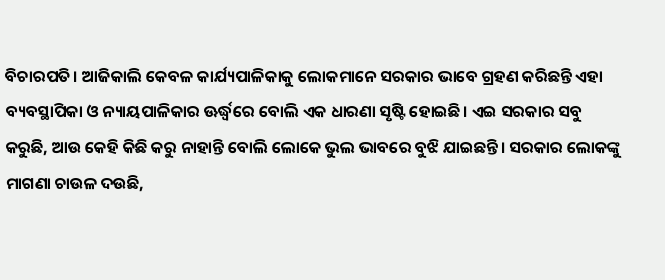ବିଚାରପତି। ଆଜିକାଲି କେବଳ କାର୍ଯ୍ୟପାଳିକାକୁ ଲୋକମାନେ ସରକାର ଭାବେ ଗ୍ରହଣ କରିଛନ୍ତି ଏହା ବ୍ୟବସ୍ଥାପିକା ଓ ନ୍ୟାୟପାଳିକାର ଊର୍ଦ୍ଧ୍ବରେ ବୋଲି ଏକ ଧାରଣା ସୃଷ୍ଟି ହୋଇଛି। ଏଇ ସରକାର ସବୁ କରୁଛି, ଆଉ କେହି କିଛି କରୁ ନାହାନ୍ତି ବୋଲି ଲୋକେ ଭୁଲ ଭାବରେ ବୁଝି ଯାଇଛନ୍ତି। ସରକାର ଲୋକଙ୍କୁ ମାଗଣା ଚାଉଳ ଦଉଛି,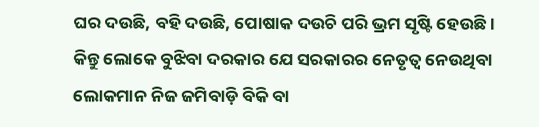ଘର ଦଉଛି, ବହି ଦଉଛି, ପୋଷାକ ଦଉଚି ପରି ଭ୍ରମ ସୃଷ୍ଟି ହେଉଛି। କିନ୍ତୁ ଲୋକେ ବୁଝିବା ଦରକାର ଯେ ସରକାରର ନେତୃତ୍ବ ନେଉଥିବା ଲୋକମାନ ନିଜ ଜମିବାଡ଼ି ବିକି ବା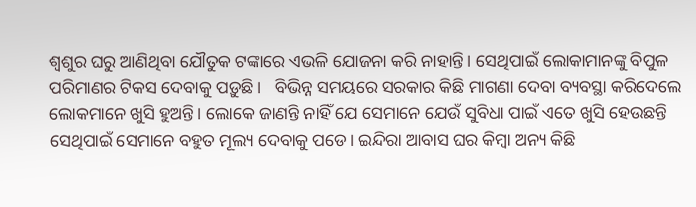ଶ୍ବଶୁର ଘରୁ ଆଣିଥିବା ଯୌତୁକ ଟଙ୍କାରେ ଏଭଳି ଯୋଜନା କରି ନାହାନ୍ତି। ସେଥିପାଇଁ ଲୋକାମାନଙ୍କୁ ବିପୁଳ ପରିମାଣର ଟିକସ ଦେବାକୁ ପଡ଼ୁଛି।   ବିଭିନ୍ନ ସମୟରେ ସରକାର କିଛି ମାଗଣା ଦେବା ବ୍ୟବସ୍ଥା କରିଦେଲେ ଲୋକମାନେ ଖୁସି ହୁଅନ୍ତି। ଲୋକେ ଜାଣନ୍ତି ନାହିଁ ଯେ ସେମାନେ ଯେଉଁ ସୁବିଧା ପାଇଁ ଏତେ ଖୁସି ହେଉଛନ୍ତି ସେଥିପାଇଁ ସେମାନେ ବହୁତ ମୂଲ୍ୟ ଦେବାକୁ ପଡେ। ଇନ୍ଦିରା ଆବାସ ଘର କିମ୍ବା ଅନ୍ୟ କିଛି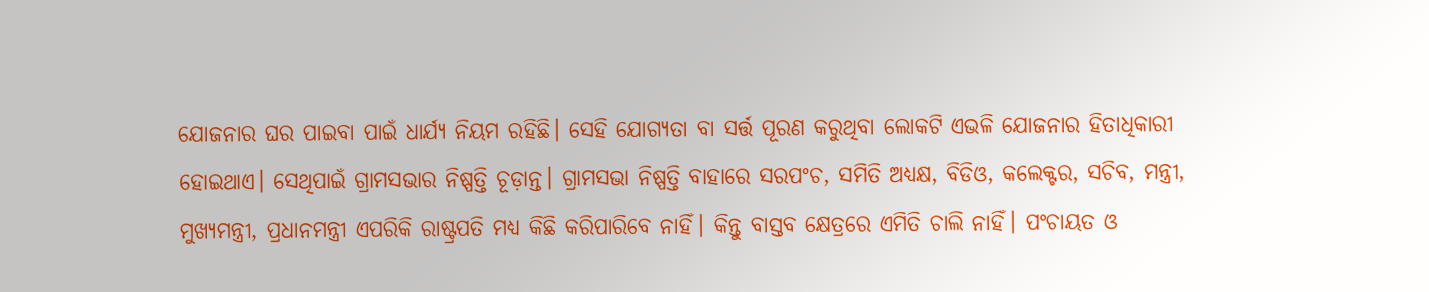ଯୋଜନାର ଘର ପାଇବା ପାଇଁ ଧାର୍ଯ୍ୟ ନିୟମ ରହିଛି। ସେହି ଯୋଗ୍ୟତା ବା ସର୍ତ୍ତ ପୂରଣ କରୁଥିବା ଲୋକଟି ଏଭଳି ଯୋଜନାର ହିତାଧିକାରୀ ହୋଇଥାଏ। ସେଥିପାଇଁ ଗ୍ରାମସଭାର ନିଷ୍ପତ୍ତି ଚୂଡ଼ାନ୍ତ। ଗ୍ରାମସଭା ନିଷ୍ପତ୍ତି ବାହାରେ ସରପଂଚ, ସମିତି ଅଧ୍ୟକ୍ଷ, ବିଡିଓ, କଲେକ୍ଟର, ସଚିବ, ମନ୍ତ୍ରୀ, ମୁଖ୍ୟମନ୍ତ୍ରୀ, ପ୍ରଧାନମନ୍ତ୍ରୀ ଏପରିକି ରାଷ୍ଟ୍ରପତି ମଧ୍ୟ କିଛି କରିପାରିବେ ନାହିଁ। କିନ୍ତୁ ବାସ୍ତବ କ୍ଷେତ୍ରରେ ଏମିତି ଚାଲି ନାହିଁ। ପଂଚାୟତ ଓ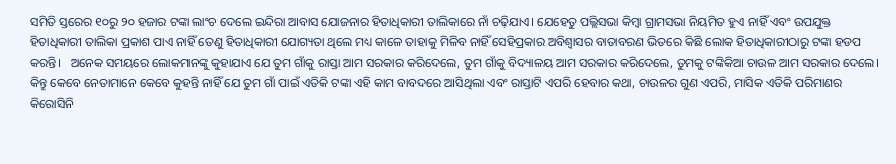ସମିତି ସ୍ତରେର ୧୦ରୁ ୨୦ ହଜାର ଟଙ୍କା ଲାଂଚ ଦେଲେ ଇନ୍ଦିରା ଆବାସ ଯୋଜନାର ହିତାଧିକାରୀ ତାଲିକାରେ ନାଁ ଚଢ଼ିଯାଏ। ଯେହେତୁ ପଲ୍ଲିସଭା କିମ୍ବା ଗ୍ରାମସଭା ନିୟମିତ ହୁଏ ନାହିଁ ଏବଂ ଉପଯୁକ୍ତ ହିତାଧିକାରୀ ତାଲିକା ପ୍ରକାଶ ପାଏ ନାହିଁ ତେଣୁ ହିତାଧିକାରୀ ଯୋଗ୍ୟତା ଥିଲେ ମଧ୍ୟ କାଳେ ତାହାକୁ ମିଳିବ ନାହିଁ ସେହିପ୍ରକାର ଅବିଶ୍ବାସର ବାତାବରଣ ଭିତରେ କିଛି ଲୋକ ହିତାଧିକାରୀଠାରୁ ଟଙ୍କା ହଡପ କରନ୍ତି।   ଅନେକ ସମୟରେ ଲୋକମାନଙ୍କୁ କୁହାଯାଏ ଯେ ତୁମ ଗାଁକୁ ରାସ୍ତା ଆମ ସରକାର କରିଦେଲେ, ତୁମ ଗାଁକୁ ବିଦ୍ୟାଳୟ ଆମ ସରକାର କରିଦେଲେ, ତୁମକୁ ଟଙ୍କିକିଆ ଚାଉଳ ଆମ ସରକାର ଦେଲେ। କିନ୍ତୁ କେବେ ନେତାମାନେ କେବେ କୁହନ୍ତି ନାହିଁ ଯେ ତୁମ ଗାଁ ପାଇଁ ଏତିକି ଟଙ୍କା ଏହି କାମ ବାବଦରେ ଆସିଥିଲା ଏବଂ ରାସ୍ତାଟି ଏପରି ହେବାର କଥା, ଚାଉଳର ଗୁଣ ଏପରି, ମାସିକ ଏତିକି ପରିମାଣର କିରୋସିନି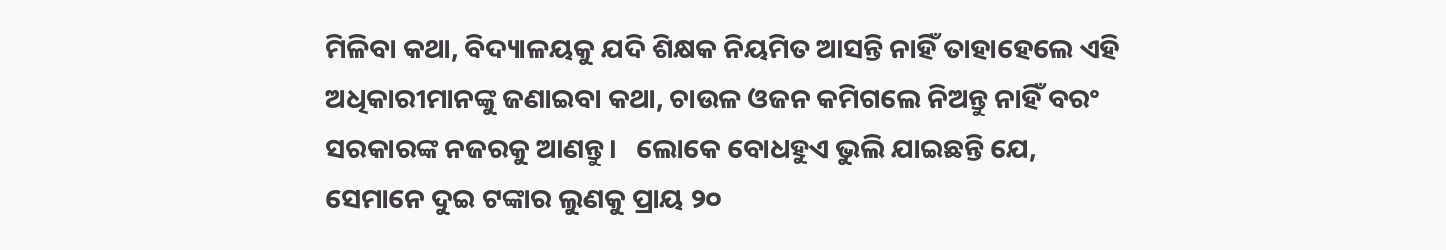ମିଳିବା କଥା, ବିଦ୍ୟାଳୟକୁ ଯଦି ଶିକ୍ଷକ ନିୟମିତ ଆସନ୍ତି ନାହିଁ ତାହାହେଲେ ଏହି ଅଧିକାରୀମାନଙ୍କୁ ଜଣାଇବା କଥା, ଚାଉଳ ଓଜନ କମିଗଲେ ନିଅନ୍ତୁ ନାହିଁ ବରଂ ସରକାରଙ୍କ ନଜରକୁ ଆଣନ୍ତୁ।   ଲୋକେ ବୋଧହୁଏ ଭୁଲି ଯାଇଛନ୍ତି ଯେ, ସେମାନେ ଦୁଇ ଟଙ୍କାର ଲୁଣକୁ ପ୍ରାୟ ୨୦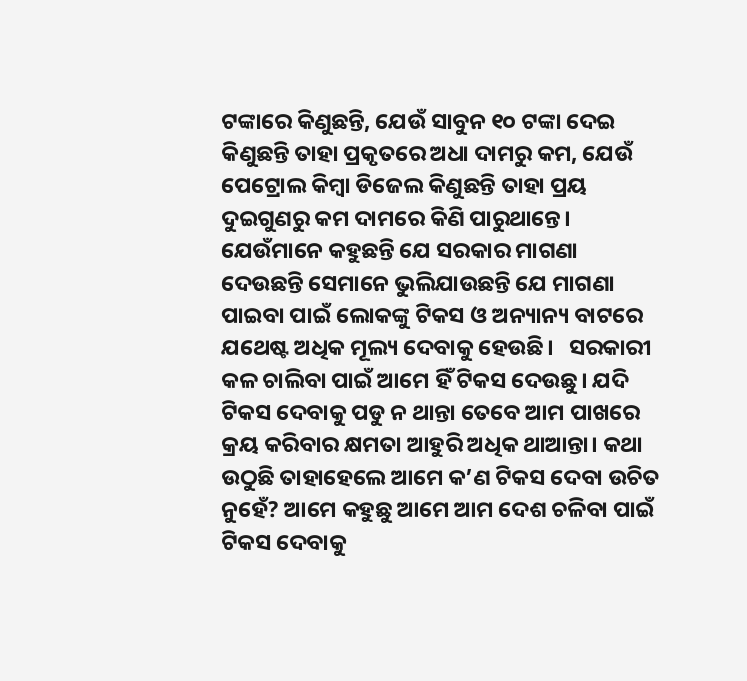ଟଙ୍କାରେ କିଣୁଛନ୍ତି, ଯେଉଁ ସାବୁନ ୧୦ ଟଙ୍କା ଦେଇ କିଣୁଛନ୍ତି ତାହା ପ୍ରକୃତରେ ଅଧା ଦାମରୁ କମ, ଯେଉଁ ପେଟ୍ରୋଲ କିମ୍ବା ଡିଜେଲ କିଣୁଛନ୍ତି ତାହା ପ୍ରୟ ଦୁଇଗୁଣରୁ କମ ଦାମରେ କିଣି ପାରୁଥାନ୍ତେ। ଯେଉଁମାନେ କହୁଛନ୍ତି ଯେ ସରକାର ମାଗଣା ଦେଉଛନ୍ତି ସେମାନେ ଭୁଲିଯାଉଛନ୍ତି ଯେ ମାଗଣା ପାଇବା ପାଇଁ ଲୋକଙ୍କୁ ଟିକସ ଓ ଅନ୍ୟାନ୍ୟ ବାଟରେ ଯଥେଷ୍ଟ ଅଧିକ ମୂଲ୍ୟ ଦେବାକୁ ହେଉଛି।   ସରକାରୀ କଳ ଚାଲିବା ପାଇଁ ଆମେ ହିଁ ଟିକସ ଦେଉଛୁ। ଯଦି ଟିକସ ଦେବାକୁ ପଡୁ ନ ଥାନ୍ତା ତେବେ ଆମ ପାଖରେ କ୍ରୟ କରିବାର କ୍ଷମତା ଆହୁରି ଅଧିକ ଥାଆନ୍ତା। କଥା ଉଠୁଛି ତାହାହେଲେ ଆମେ କ’ଣ ଟିକସ ଦେବା ଉଚିତ ନୁହେଁ? ଆମେ କହୁଛୁ ଆମେ ଆମ ଦେଶ ଚଳିବା ପାଇଁ ଟିକସ ଦେବାକୁ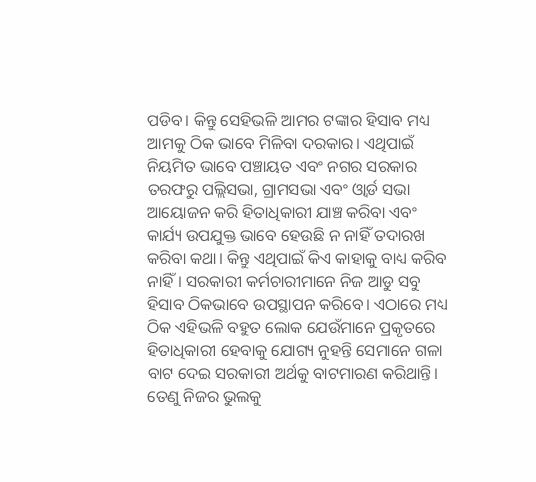ପଡିବ। କିନ୍ତୁ ସେହିଭଳି ଆମର ଟଙ୍କାର ହିସାବ ମଧ୍ୟ ଆମକୁ ଠିକ ଭାବେ ମିଳିବା ଦରକାର। ଏଥିପାଇଁ ନିୟମିତ ଭାବେ ପଞ୍ଚାୟତ ଏବଂ ନଗର ସରକାର ତରଫରୁ ପଲ୍ଲିସଭା, ଗ୍ରାମସଭା ଏବଂ ଓ୍ବାର୍ଡ ସଭା ଆୟୋଜନ କରି ହିତାଧିକାରୀ ଯାଞ୍ଚ କରିବା ଏବଂ କାର୍ଯ୍ୟ ଉପଯୁକ୍ତ ଭାବେ ହେଉଛି ନ ନାହିଁ ତଦାରଖ କରିବା କଥା। କିନ୍ତୁ ଏଥିପାଇଁ କିଏ କାହାକୁ ବାଧ୍ୟ କରିବ ନାହିଁ। ସରକାରୀ କର୍ମଚାରୀମାନେ ନିଜ ଆଡୁ ସବୁ ହିସାବ ଠିକଭାବେ ଉପସ୍ଥାପନ କରିବେ। ଏଠାରେ ମଧ୍ୟ ଠିକ ଏହିଭଳି ବହୁତ ଲୋକ ଯେଉଁମାନେ ପ୍ରକୃତରେ ହିତାଧିକାରୀ ହେବାକୁ ଯୋଗ୍ୟ ନୁହନ୍ତି ସେମାନେ ଗଳା ବାଟ ଦେଇ ସରକାରୀ ଅର୍ଥକୁ ବାଟମାରଣ କରିଥାନ୍ତି। ତେଣୁ ନିଜର ଭୁଲକୁ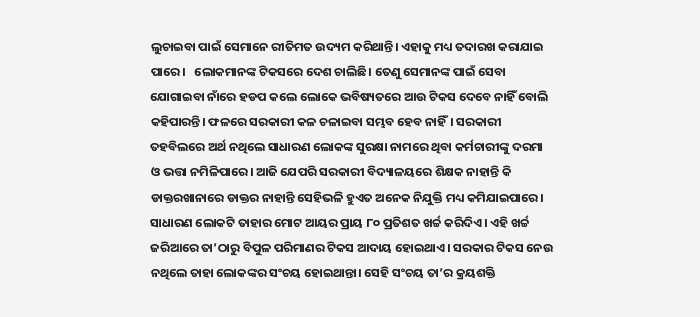ଲୁଚାଇବା ପାଇଁ ସେମାନେ ରୀତିମତ ଉଦ୍ୟମ କରିଥାନ୍ତି। ଏହାକୁ ମଧ୍ୟ ତଦାରଖ କରାଯାଇ ପାରେ।   ଲୋକମାନଙ୍କ ଟିକସରେ ଦେଶ ଚାଲିଛି। ତେଣୁ ସେମାନଙ୍କ ପାଇଁ ସେବା ଯୋଗାଇବା ନାଁରେ ହଡପ କଲେ ଲୋକେ ଭବିଷ୍ୟତରେ ଆଉ ଟିକସ ଦେବେ ନାହିଁ ବୋଲି କହିପାରନ୍ତି। ଫଳରେ ସରକାରୀ କଳ ଚଳାଇବା ସମ୍ଭବ ହେବ ନାହିଁ। ସରକାରୀ ତହବିଲରେ ଅର୍ଥ ନଥିଲେ ସାଧାରଣ ଲୋକଙ୍କ ସୁରକ୍ଷା ନାମରେ ଥିବା କର୍ମଚାରୀଙ୍କୁ ଦରମା ଓ ଭତ୍ତା ନମିଳିପାରେ। ଆଜି ଯେପରି ସରକାରୀ ବିଦ୍ୟାଳୟରେ ଶିକ୍ଷକ ନାହାନ୍ତି କି ଡାକ୍ତରଖାନାରେ ଡାକ୍ତର ନାହାନ୍ତି ସେହିଭଳି ହୁଏତ ଅନେକ ନିଯୁକ୍ତି ମଧ୍ୟ କମିଯାଇପାରେ। ସାଧାରଣ ଲୋକଟି ତାହାର ମୋଟ ଆୟର ପ୍ରାୟ ୮୦ ପ୍ରତିଶତ ଖର୍ଚ୍ଚ କରିଦିଏ। ଏହି ଖର୍ଚ୍ଚ ଜରିଆରେ ତା’ଠାରୁ ବିପୁଳ ପରିମାଣର ଟିକସ ଆଦାୟ ହୋଇଥାଏ। ସରକାର ଟିକସ ନେଉ ନଥିଲେ ତାହା ଲୋକଙ୍କର ସଂଚୟ ହୋଇଥାନ୍ତା। ସେହି ସଂଚୟ ତା’ର କ୍ରୟଶକ୍ତି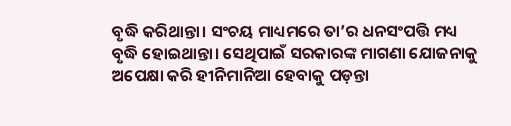ବୃଦ୍ଧି କରିଥାନ୍ତା। ସଂଚୟ ମାଧ୍ୟମରେ ତା’ର ଧନସଂପତ୍ତି ମଧ୍ୟ ବୃଦ୍ଧି ହୋଇଥାନ୍ତା। ସେଥିପାଇଁ ସରକାରଙ୍କ ମାଗଣା ଯୋଜନାକୁ ଅପେକ୍ଷା କରି ହୀନିମାନିଆ ହେବାକୁ ପଡ଼ନ୍ତା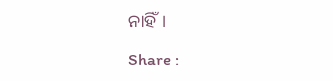ନାହିଁ।

Share :